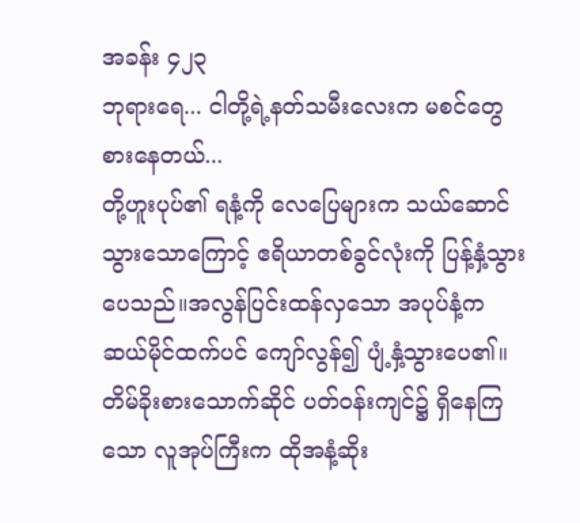အခန်း ၄၂၃
ဘုရားရေ... ငါတို့ရဲ့နတ်သမီးလေးက မစင်တွေစားနေတယ်...
တို့ဟူးပုပ်၏ ရနံ့ကို လေပြေများက သယ်ဆောင်သွားသောကြောင့် ဧရိယာတစ်ခွင်လုံးကို ပြန့်နှံ့သွားပေသည်။အလွန်ပြင်းထန်လှသော အပုပ်နံ့က ဆယ်မိုင်ထက်ပင် ကျော်လွန်၍ ပျံ့နှံ့သွားပေ၏။
တိမ်ခိုးစားသောက်ဆိုင် ပတ်ဝန်းကျင်၌ ရှိနေကြသော လူအုပ်ကြီးက ထိုအနံ့ဆိုး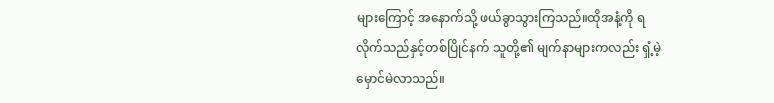များကြောင့် အနောက်သို့ ဖယ်ခွာသွားကြသည်။ထိုအနံ့ကို ရလိုက်သည်နှင့်တစ်ပြိုင်နက် သူတို့၏ မျက်နာများကလည်း ရှံ့မဲ့ မှောင်မဲလာသည်။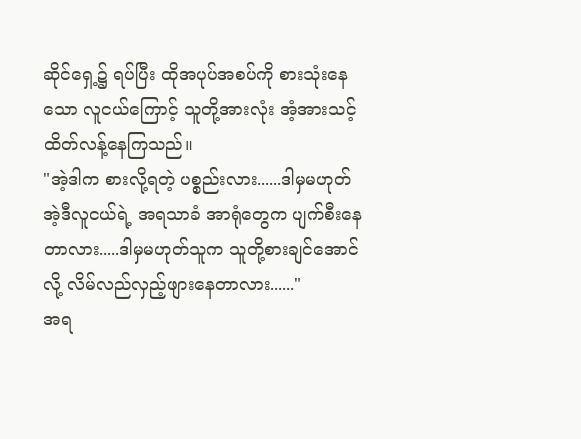ဆိုင်ရှေ့၌ ရပ်ပြီး ထိုအပုပ်အစပ်ကို စားသုံးနေသော လူငယ်ကြောင့် သူတို့အားလုံး အံ့အားသင့်ထိတ်လန့်နေကြသည်။
"အဲ့ဒါက စားလို့ရတဲ့ ပစ္စည်းလား......ဒါမှမဟုတ် အဲ့ဒီလူငယ်ရဲ့ အရသာခံ အာရုံတွေက ပျက်စီးနေတာလား.....ဒါမှမဟုတ်သူက သူတို့စားချင်အောင်လို့ လိမ်လည်လှည့်ဖျားနေတာလား......"
အရ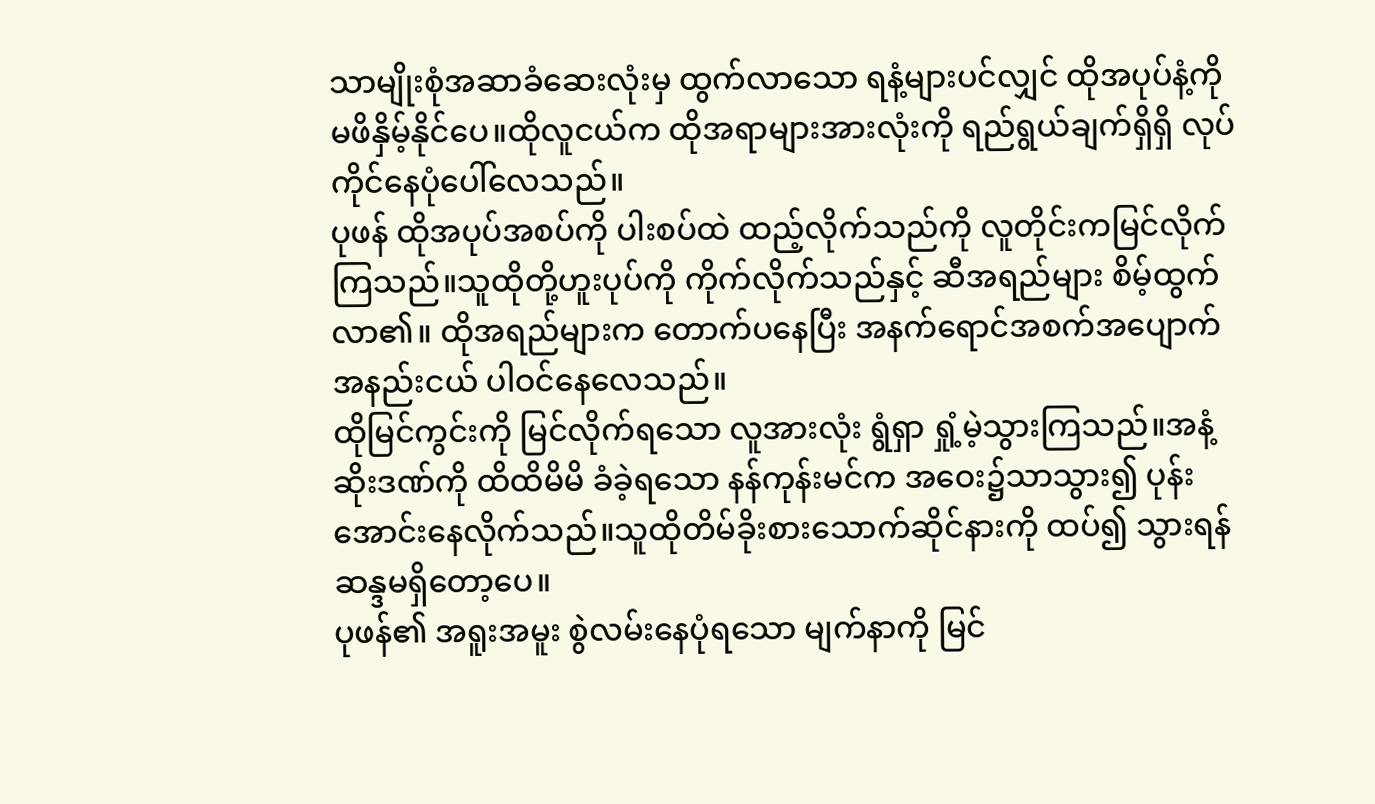သာမျိုးစုံအဆာခံဆေးလုံးမှ ထွက်လာသော ရနံ့များပင်လျှင် ထိုအပုပ်နံ့ကို မဖိနှိမ့်နိုင်ပေ။ထိုလူငယ်က ထိုအရာများအားလုံးကို ရည်ရွယ်ချက်ရှိရှိ လုပ်ကိုင်နေပုံပေါ်လေသည်။
ပုဖန် ထိုအပုပ်အစပ်ကို ပါးစပ်ထဲ ထည့်လိုက်သည်ကို လူတိုင်းကမြင်လိုက်ကြသည်။သူထိုတို့ဟူးပုပ်ကို ကိုက်လိုက်သည်နှင့် ဆီအရည်များ စိမ့်ထွက်လာ၏။ ထိုအရည်များက တောက်ပနေပြီး အနက်ရောင်အစက်အပျောက် အနည်းငယ် ပါဝင်နေလေသည်။
ထိုမြင်ကွင်းကို မြင်လိုက်ရသော လူအားလုံး ရွံရှာ ရှုံ့မဲ့သွားကြသည်။အနံ့ဆိုးဒဏ်ကို ထိထိမိမိ ခံခဲ့ရသော နန်ကုန်းမင်က အဝေး၌သာသွား၍ ပုန်းအောင်းနေလိုက်သည်။သူထိုတိမ်ခိုးစားသောက်ဆိုင်နားကို ထပ်၍ သွားရန် ဆန္ဒမရှိတော့ပေ။
ပုဖန်၏ အရူးအမူး စွဲလမ်းနေပုံရသော မျက်နာကို မြင်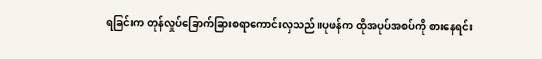ရခြင်းက တုန်လှုပ်ခြောက်ခြားစရာကောင်းလှသည်။ပုဖန်က ထိုအပုပ်အစပ်ကို စားနေရင်း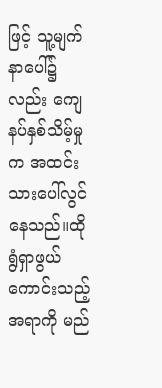ဖြင့် သူ့မျက်နာပေါ်၌လည်း ကျေနပ်နှစ်သိမ့်မှုက အထင်းသားပေါ်လွင်နေသည်။ထိုရွံရှာဖွယ်ကောင်းသည့်အရာကို မည်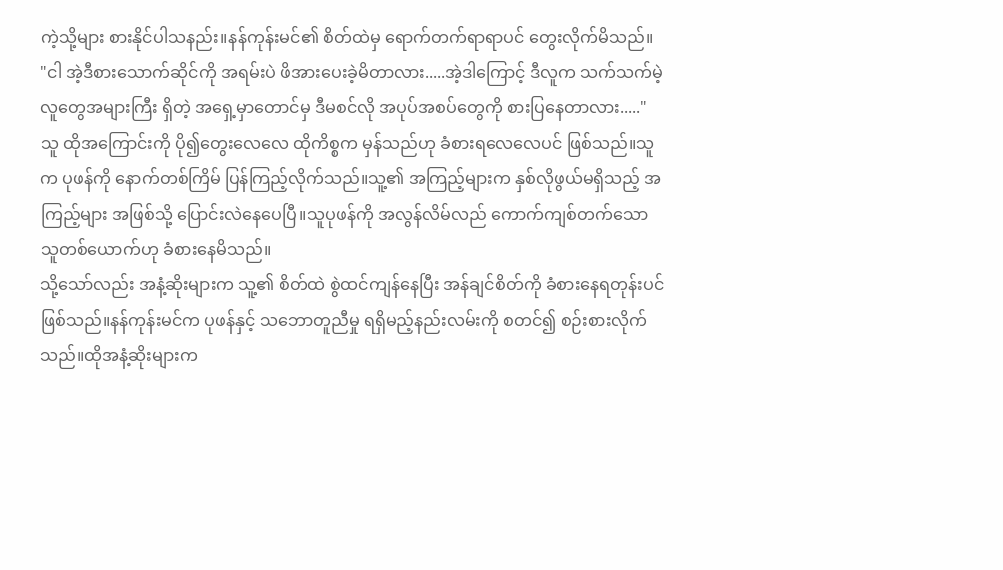ကဲ့သို့များ စားနိုင်ပါသနည်း။နန်ကုန်းမင်၏ စိတ်ထဲမှ ရောက်တက်ရာရာပင် တွေးလိုက်မိသည်။
"ငါ အဲ့ဒီစားသောက်ဆိုင်ကို အရမ်းပဲ ဖိအားပေးခဲ့မိတာလား.....အဲ့ဒါကြောင့် ဒီလူက သက်သက်မဲ့ လူတွေအများကြီး ရှိတဲ့ အရှေ့မှာတောင်မှ ဒီမစင်လို အပုပ်အစပ်တွေကို စားပြနေတာလား....."
သူ ထိုအကြောင်းကို ပို၍တွေးလေလေ ထိုကိစ္စက မှန်သည်ဟု ခံစားရလေလေပင် ဖြစ်သည်။သူက ပုဖန်ကို နောက်တစ်ကြိမ် ပြန်ကြည့်လိုက်သည်။သူ့၏ အကြည့်များက နှစ်လိုဖွယ်မရှိသည့် အကြည့်များ အဖြစ်သို့ ပြောင်းလဲနေပေပြီ။သူပုဖန်ကို အလွန်လိမ်လည် ကောက်ကျစ်တက်သော သူတစ်ယောက်ဟု ခံစားနေမိသည်။
သို့သော်လည်း အနံ့ဆိုးများက သူ့၏ စိတ်ထဲ စွဲထင်ကျန်နေပြီး အန်ချင်စိတ်ကို ခံစားနေရတုန်းပင် ဖြစ်သည်။နန်ကုန်းမင်က ပုဖန်နှင့် သဘောတူညီမှု ရရှိမည့်နည်းလမ်းကို စတင်၍ စဉ်းစားလိုက်သည်။ထိုအနံ့ဆိုးများက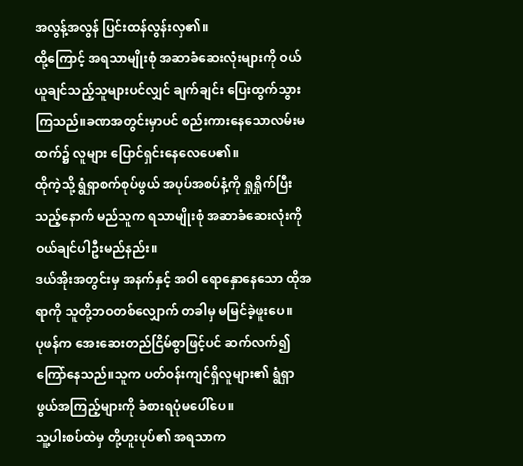အလွန့်အလွန် ပြင်းထန်လွန်းလှ၏။
ထို့ကြောင့် အရသာမျိုးစုံ အဆာခံဆေးလုံးများကို ဝယ်ယူချင်သည့်သူများပင်လျှင် ချက်ချင်း ပြေးထွက်သွားကြသည်။ခဏအတွင်းမှာပင် စည်းကားနေသောလမ်းမထက်၌ လူများ ပြောင်ရှင်းနေလေပေ၏။
ထိုကဲ့သို့ ရွံရှာစက်စုပ်ဖွယ် အပုပ်အစပ်နံ့ကို ရှုရှိုက်ပြီးသည့်နောက် မည်သူက ရသာမျိုးစုံ အဆာခံဆေးလုံးကို ဝယ်ချင်ပါဦးမည်နည်း။
ဒယ်အိုးအတွင်းမှ အနက်နှင့် အဝါ ရောနှောနေသော ထိုအရာကို သူတို့ဘဝတစ်လျှောက် တခါမှ မမြင်ခဲ့ဖူးပေ။
ပုဖန်က အေးဆေးတည်ငြိမ်စွာဖြင့်ပင် ဆက်လက်၍ ကြော်နေသည်။သူက ပတ်ဝန်းကျင်ရှိလူများ၏ ရွံရှာဖွယ်အကြည့်များကို ခံစားရပုံမပေါ်ပေ။
သူ့ပါးစပ်ထဲမှ တို့ဟူးပုပ်၏ အရသာက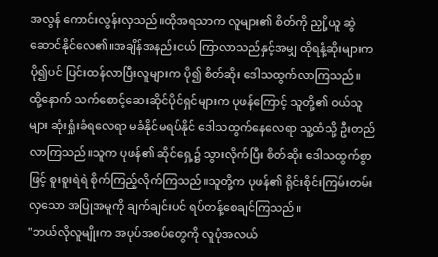အလွန် ကောင်းလွန်းလှသည်။ထိုအရသာက လူများ၏ စိတ်ကို ညှို့ယူ ဆွဲဆောင်နိုင်လေ၏။အချိန်အနည်းငယ် ကြာလာသည်နှင့်အမျှ ထိုရနံ့ဆိုးများက ပို၍ပင် ပြင်းထန်လာပြီးလူများက ပို၍ စိတ်ဆိုး ဒေါသထွက်လာကြသည်။
ထို့နောက် သက်စောင့်ဆေးဆိုင်ပိုင်ရှင်များက ပုဖန်ကြောင့် သူတို့၏ ဝယ်သူများ ဆုံးရှုံးခံရလေရာ မခံနိုင်မရပ်နိုင် ဒေါသထွက်နေလေရာ သူ့ထံသို့ ဦးတည်လာကြသည်။သူက ပုဖန်၏ ဆိုင်ရှေ့၌ သွားလိုက်ပြီး စိတ်ဆိုး ဒေါသထွက်စွာဖြင့် စူးစူးရဲရဲ စိုက်ကြည့်လိုက်ကြသည်။သူတို့က ပုဖန်၏ ရိုင်းစိုင်းကြမ်းတမ်းလှသော အပြုအမူကို ချက်ချင်းပင် ရပ်တန့်စေချင်ကြသည်။
"ဘယ်လိုလူမျိုးက အပုပ်အစပ်တွေကို လူပုံအလယ်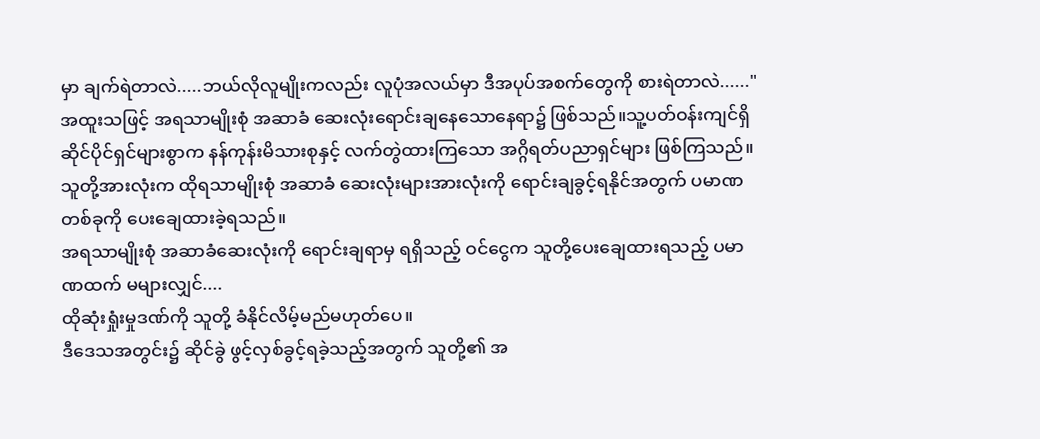မှာ ချက်ရဲတာလဲ.....ဘယ်လိုလူမျိုးကလည်း လူပုံအလယ်မှာ ဒီအပုပ်အစက်တွေကို စားရဲတာလဲ......"
အထူးသဖြင့် အရသာမျိုးစုံ အဆာခံ ဆေးလုံးရောင်းချနေသောနေရာ၌ ဖြစ်သည်။သူ့ပတ်ဝန်းကျင်ရှိ ဆိုင်ပိုင်ရှင်များစွာက နန်ကုန်းမိသားစုနှင့် လက်တွဲထားကြသော အဂ္ဂိရတ်ပညာရှင်များ ဖြစ်ကြသည်။သူတို့အားလုံးက ထိုရသာမျိုးစုံ အဆာခံ ဆေးလုံးများအားလုံးကို ရောင်းချခွင့်ရနိုင်အတွက် ပမာဏတစ်ခုကို ပေးချေထားခဲ့ရသည်။
အရသာမျိုးစုံ အဆာခံဆေးလုံးကို ရောင်းချရာမှ ရရှိသည့် ဝင်ငွေက သူတို့ပေးချေထားရသည့် ပမာဏထက် မများလျှင်....
ထိုဆုံးရှုံးမှုဒဏ်ကို သူတို့ ခံနိုင်လိမ့်မည်မဟုတ်ပေ။
ဒီဒေသအတွင်း၌ ဆိုင်ခွဲ ဖွင့်လှစ်ခွင့်ရခဲ့သည့်အတွက် သူတို့၏ အ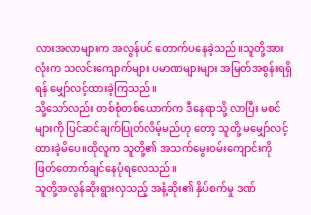လားအလာများက အလွန်ပင် တောက်ပနေခဲ့သည်။သူတို့အားလုံးက သလင်းကျောက်များ ပမာဏများများ အမြတ်အစွန်းရရှိရန် မျှော်လင့်ထားခဲ့ကြသည်။
သို့သော်လည်း တစ်စုံတစ်ယောက်က ဒီနေရာသို့ လာပြီး မစင်များကို ပြင်ဆင်ချက်ပြုတ်လိမ့်မည်ဟု တော့ သူတို့ မမျှော်လင့်ထားခဲ့မိပေ။ထိုလူက သူတို့၏ အသက်မွေးဝမ်းကျောင်းကို ဖြတ်တောက်ချင်နေပုံရလေသည်။
သူတို့အလွန်ဆိုးရွားလှသည့် အနံ့ဆိုး၏ နှိပ်စက်မှု ဒဏ်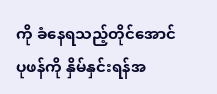ကို ခံနေရသည့်တိုင်အောင် ပုဖန်ကို နှိမ်နှင်းရန်အ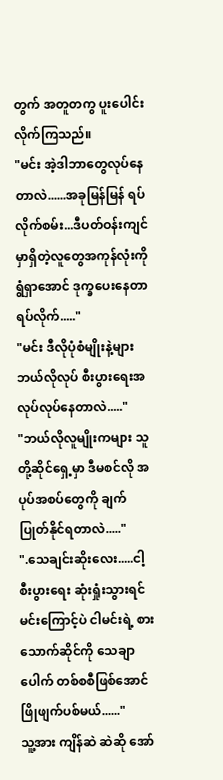တွက် အတူတကွ ပူးပေါင်းလိုက်ကြသည်။
"မင်း အဲ့ဒါဘာတွေလုပ်နေတာလဲ......အခုမြန်မြန် ရပ်လိုက်စမ်း...ဒီပတ်ဝန်းကျင်မှာရှိတဲ့လူတွေအကုန်လုံးကို ရွံရှာအောင် ဒုက္ခပေးနေတာရပ်လိုက်....."
"မင်း ဒီလိုပုံစံမျိုးနဲ့များ ဘယ်လိုလုပ် စီးပွားရေးအလုပ်လုပ်နေတာလဲ....."
"ဘယ်လိုလူမျိုးကများ သူတို့ဆိုင်ရှေ့မှာ ဒီမစင်လို အပုပ်အစပ်တွေကို ချက်ပြုတ်နိုင်ရတာလဲ....."
".သေချင်းဆိုးလေး.....ငါ့ စီးပွားရေး ဆုံးရှုံးသွားရင် မင်းကြောင့်ပဲ ငါမင်းရဲ့ စားသောက်ဆိုင်ကို သေချာပေါက် တစ်စစီဖြစ်အောင် ဖြိုဖျက်ပစ်မယ်......"
သူ့အား ကျိန်ဆဲ ဆဲဆို အော်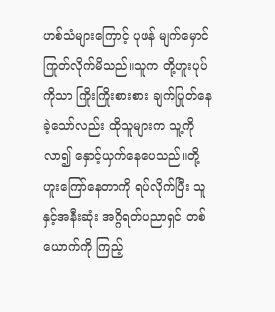ဟစ်သံများကြောင့် ပုဖန် မျက်မှောင်ကြုတ်လိုက်မိသည်။သူက တို့ဟူးပုပ်ကိုသာ ကြိုးကြိုးစားစား ချက်ပြုတ်နေခဲ့သော်လည်း ထိုသူများက သူ့ကိုလာ၍ နှောင့်ယှက်နေပေသည်။တို့ဟူးကြော်နေတာကို ရပ်လိုက်ပြီး သူနှင့်အနီးဆုံး အဂ္ဂိရတ်ပညာရှင် တစ်ယောက်ကို ကြည့်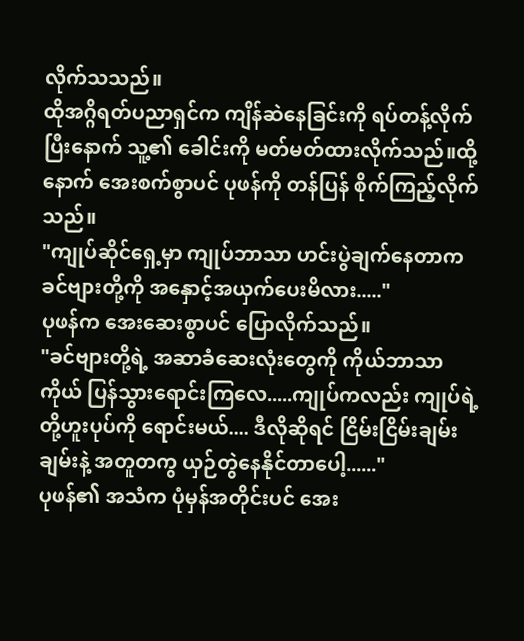လိုက်သသည်။
ထိုအဂ္ဂိရတ်ပညာရှင်က ကျိန်ဆဲနေခြင်းကို ရပ်တန့်လိုက်ပြီးနောက် သူ့၏ ခေါင်းကို မတ်မတ်ထားလိုက်သည်။ထို့နောက် အေးစက်စွာပင် ပုဖန်ကို တန်ပြန် စိုက်ကြည့်လိုက်သည်။
"ကျုပ်ဆိုင်ရှေ့မှာ ကျုပ်ဘာသာ ဟင်းပွဲချက်နေတာက ခင်ဗျားတို့ကို အနှောင့်အယှက်ပေးမိလား....."
ပုဖန်က အေးဆေးစွာပင် ပြောလိုက်သည်။
"ခင်ဗျားတို့ရဲ့ အဆာခံဆေးလုံးတွေကို ကိုယ်ဘာသာကိုယ် ပြန်သွားရောင်းကြလေ.....ကျုပ်ကလည်း ကျုပ်ရဲ့ တို့ဟူးပုပ်ကို ရောင်းမယ်.... ဒီလိုဆိုရင် ငြိမ်းငြိမ်းချမ်းချမ်းနဲ့ အတူတကွ ယှဉ်တွဲနေနိုင်တာပေါ့......"
ပုဖန်၏ အသံက ပုံမှန်အတိုင်းပင် အေး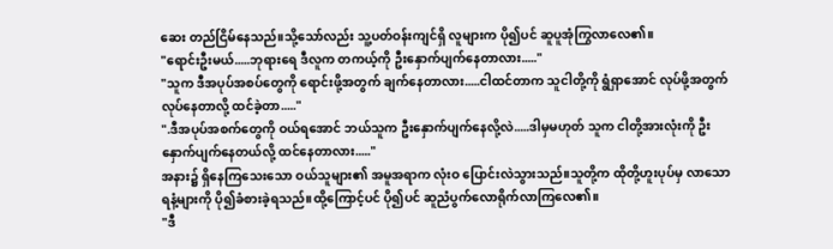ဆေး တည်ငြိမ်နေသည်။သို့သော်လည်း သူ့ပတ်ဝန်းကျင်ရှိ လူများက ပို၍ပင် ဆူပူအုံကြွလာလေ၏။
"ရောင်းဦးမယ်.....ဘုရားရေ ဒီလူက တကယ့်ကို ဦးနှောက်ပျက်နေတာလား....."
"သူက ဒီအပုပ်အစပ်တွေကို ရောင်းဖို့အတွက် ချက်နေတာလား.....ငါထင်တာက သူငါတို့ကို ရွံရှာအောင် လုပ်ဖို့အတွက် လုပ်နေတာလို့ ထင်ခဲ့တာ....."
".ဒီအပုပ်အစက်တွေကို ဝယ်ရအောင် ဘယ်သူက ဦးနှောက်ပျက်နေလို့လဲ.....ဒါမှမဟုတ် သူက ငါတို့အားလုံးကို ဦးနှောက်ပျက်နေတယ်လို့ ထင်နေတာလား....."
အနား၌ ရှိနေကြသေးသော ဝယ်သူများ၏ အမူအရာက လုံးဝ ပြောင်းလဲသွားသည်။သူတို့က ထိုတို့ဟူးပုပ်မှ လာသော ရနံ့များကို ပို၍ခံစားခဲ့ရသည်။ထို့ကြောင့်ပင် ပို၍ပင် ဆူညံပွက်လောရိုက်လာကြလေ၏။
"ဒီ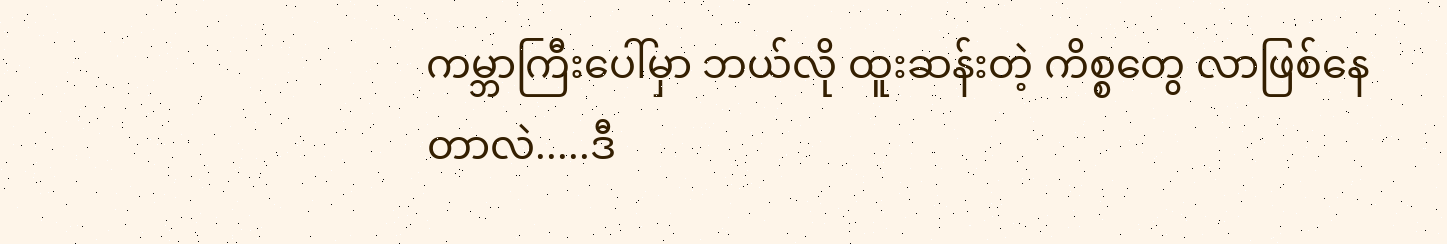ကမ္ဘာကြီးပေါ်မှာ ဘယ်လို ထူးဆန်းတဲ့ ကိစ္စတွေ လာဖြစ်နေတာလဲ.....ဒီ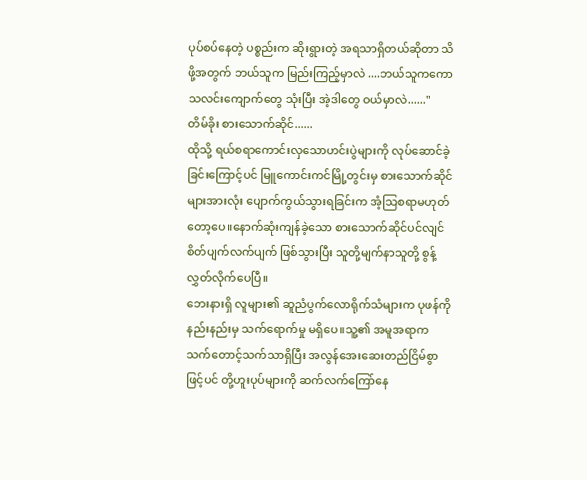ပုပ်စပ်နေတဲ့ ပစ္စည်းက ဆိုးရွားတဲ့ အရသာရှိတယ်ဆိုတာ သိဖို့အတွက် ဘယ်သူက မြည်းကြည့်မှာလဲ ....ဘယ်သူကကော သလင်းကျောက်တွေ သုံးပြီး အဲ့ဒါတွေ ဝယ်မှာလဲ......"
တိမ်ခိုး စားသောက်ဆိုင်......
ထိုသို့ ရယ်စရာကောင်းလှသောဟင်းပွဲများကို လုပ်ဆောင်ခဲ့ခြင်းကြောင့်ပင် မြူကောင်းကင်မြို့တွင်းမှ စားသောက်ဆိုင်များအားလုံး ပျောက်ကွယ်သွားရခြင်းက အံ့သြစရာမဟုတ်တော့ပေ။နောက်ဆုံးကျန်ခဲ့သော စားသောက်ဆိုင်ပင်လျင် စိတ်ပျက်လက်ပျက် ဖြစ်သွားပြီး သူတို့မျက်နာသူတို့ စွန့်လွှတ်လိုက်ပေပြီ။
ဘေးနားရှိ လူများ၏ ဆူညံပွက်လောရိုက်သံများက ပုဖန်ကို နည်းနည်းမှ သက်ရောက်မှု မရှိပေ။သူ့၏ အမူအရာက သက်တောင့်သက်သာရှိပြီး အလွန်အေးဆေးတည်ငြိမ်စွာဖြင့်ပင် တို့ဟူးပုပ်များကို ဆက်လက်ကြော်နေ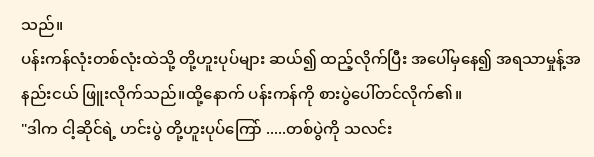သည်။
ပန်းကန်လုံးတစ်လုံးထဲသို့ တို့ဟူးပုပ်များ ဆယ်၍ ထည့်လိုက်ပြီး အပေါ်မှနေ၍ အရသာမှုန့်အနည်းငယ် ဖြူးလိုက်သည်။ထို့နောက် ပန်းကန်ကို စားပွဲပေါ်တင်လိုက်၏။
"ဒါက ငါ့ဆိုင်ရဲ့ ဟင်းပွဲ တို့ဟူးပုပ်ကြော် .....တစ်ပွဲကို သလင်း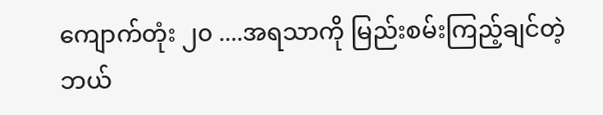ကျောက်တုံး ၂၀ ....အရသာကို မြည်းစမ်းကြည့်ချင်တဲ့ ဘယ်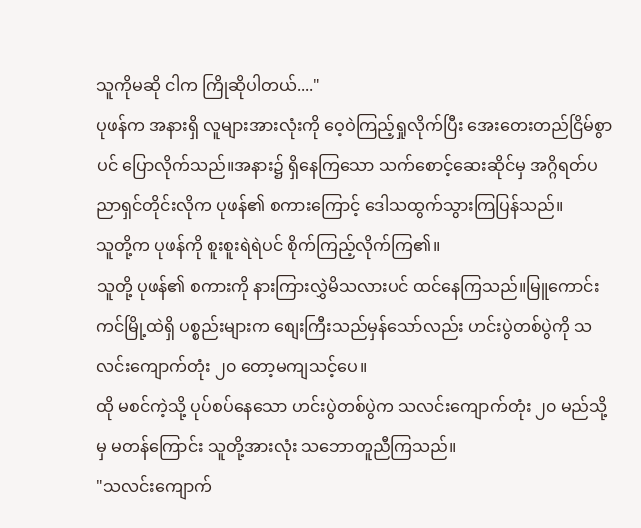သူကိုမဆို ငါက ကြိုဆိုပါတယ်...."
ပုဖန်က အနားရှိ လူများအားလုံးကို ဝေ့ဝဲကြည့်ရှုလိုက်ပြီး အေးတေးတည်ငြိမ်စွာပင် ပြောလိုက်သည်။အနား၌ ရှိနေကြသော သက်စောင့်ဆေးဆိုင်မှ အဂ္ဂိရတ်ပညာရှင်တိုင်းလိုက ပုဖန်၏ စကားကြောင့် ဒေါသထွက်သွားကြပြန်သည်။
သူတို့က ပုဖန်ကို စူးစူးရဲရဲပင် စိုက်ကြည့်လိုက်ကြ၏။
သူတို့ ပုဖန်၏ စကားကို နားကြားလွှဲမိသလားပင် ထင်နေကြသည်။မြူကောင်းကင်မြို့ထဲရှိ ပစ္စည်းများက စျေးကြီးသည်မှန်သော်လည်း ဟင်းပွဲတစ်ပွဲကို သလင်းကျောက်တုံး ၂၀ တော့မကျသင့်ပေ။
ထို မစင်ကဲ့သို့ ပုပ်စပ်နေသော ဟင်းပွဲတစ်ပွဲက သလင်းကျောက်တုံး ၂၀ မည်သို့မှ မတန်ကြောင်း သူတို့အားလုံး သဘောတူညီကြသည်။
"သလင်းကျောက်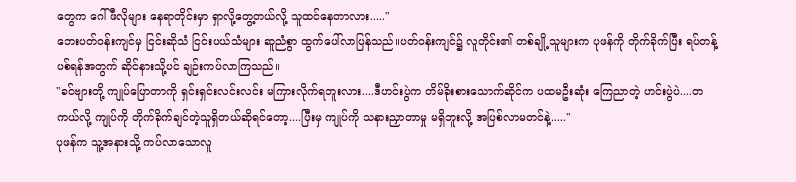တွေက ဂေါ်ဖီလိုများ နေရာတိုင်းမှာ ရှာလို့တွေ့တယ်လို့ သူထင်နေတာလား....."
ဘေးပတ်ဝန်းကျင်မှ ငြင်းဆိုသံ ငြင်းပယ်သံများ ဆူညံစွာ ထွက်ပေါ်လာပြန်သည်။ပတ်ဝန်းကျင်၌ လူတိုင်း၏ တစ်ချို့သူများက ပုဖန်ကို တိုက်ခိုက်ပြီး ရပ်တန့်ပစ်ရန်အတွက် ဆိုင်နားသို့ပင် ချဉ်းကပ်လာကြသည်။
"ခင်ဗျားတို့ ကျုပ်ပြောတာကို ရှင်းရှင်းလင်းလင်း မကြားလိုက်ရဘူးလား....ဒီဟင်းပွဲက တိမ်ခိုးစားသောက်ဆိုင်က ပထမဦးဆုံး ကြေညာတဲ့ ဟင်းပွဲပဲ....တကယ်လို့ ကျုပ်ကို တိုက်ခိုက်ချင်တဲ့သူရှိတယ်ဆိုရင်တော့....ပြီးမှ ကျုပ်ကို သနားညှာတာမှု မရှိဘူးလို့ အပြစ်လာမတင်နဲ့....."
ပုဖန်က သူ့အနားသို့ ကပ်လာသောလူ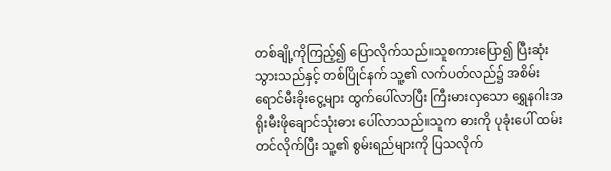တစ်ချို့ကိုကြည့်၍ ပြောလိုက်သည်။သူစကားပြော၍ ပြီးဆုံးသွားသည်နှင့် တစ်ပြိုင်နက် သူ့၏ လက်ပတ်လည်၌ အစိမ်းရောင်မီးခိုးငွေ့များ ထွက်ပေါ်လာပြီး ကြီးမားလှသော ရွှေနဂါးအရိုးမီးဖိုချောင်သုံးဓား ပေါ်လာသည်။သူက ဓားကို ပုခုံးပေါ် ထမ်းတင်လိုက်ပြီး သူ့၏ စွမ်းရည်များကို ပြသလိုက်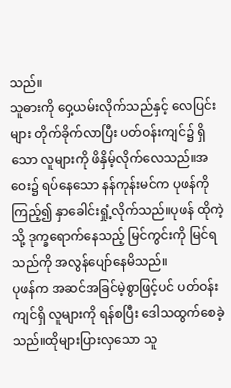သည်။
သူဓားကို ဝှေ့ယမ်းလိုက်သည်နှင့် လေပြင်းများ တိုက်ခိုက်လာပြီး ပတ်ဝန်းကျင်၌ ရှိသော လူများကို ဖိနှိမ့်လိုက်လေသည်။အဝေး၌ ရပ်နေသော နန်ကုန်းမင်က ပုဖန်ကို ကြည့်၍ နှာခေါင်းရှုံ့လိုက်သည်။ပုဖန် ထိုကဲ့သို့ ဒုက္ခရောက်နေသည့် မြင်ကွင်းကို မြင်ရသည်ကို အလွန်ပျော်နေမိသည်။
ပုဖန်က အဆင်အခြင်မဲ့စွာဖြင့်ပင် ပတ်ဝန်းကျင်ရှိ လူများကို ရန်စပြီး ဒေါသထွက်စေခဲ့သည်။ထိုများပြားလှသော သူ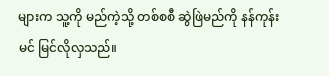များက သူ့ကို မည်ကဲ့သို့ တစ်စစီ ဆွဲဖြဲမည်ကို နန်ကုန်းမင် မြင်လိုလှသည်။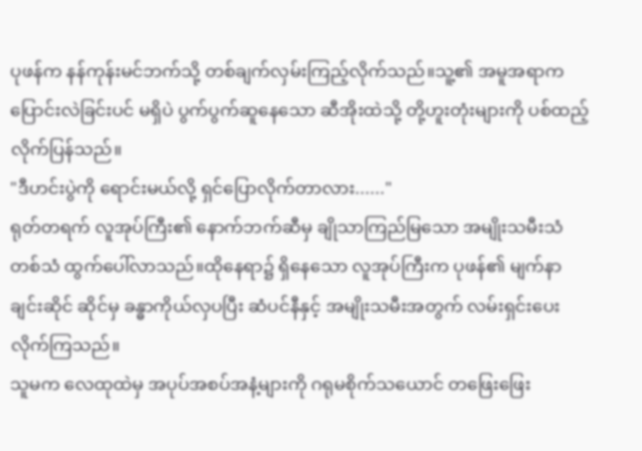ပုဖန်က နန်ကုန်းမင်ဘက်သို့ တစ်ချက်လှမ်းကြည့်လိုက်သည်။သူ့၏ အမူအရာက ပြောင်းလဲခြင်းပင် မရှိပဲ ပွက်ပွက်ဆူနေသော ဆီအိုးထဲသို့ တို့ဟူးတုံးများကို ပစ်ထည့်လိုက်ပြန်သည်။
"ဒီဟင်းပွဲကို ရောင်းမယ်လို့ ရှင်ပြောလိုက်တာလား......"
ရုတ်တရက် လူအုပ်ကြီး၏ နောက်ဘက်ဆီမှ ချိုသာကြည်မြသော အမျိုးသမီးသံတစ်သံ ထွက်ပေါ်လာသည်။ထိုနေရာ၌ ရှိနေသော လူအုပ်ကြီးက ပုဖန်၏ မျက်နာချင်းဆိုင် ဆိုင်မှ ခန္ဓာကိုယ်လှပပြီး ဆံပင်နီနှင့် အမျိုးသမီးအတွက် လမ်းရှင်းပေးလိုက်ကြသည်။
သူမက လေထုထဲမှ အပုပ်အစပ်အနံ့များကို ဂရုမစိုက်သယောင် တဖြေးဖြေး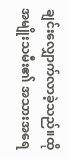ချင်းလျှောက်လာခဲ့သည်။ထိုအမျိုးသမီး၏ အသားအရေ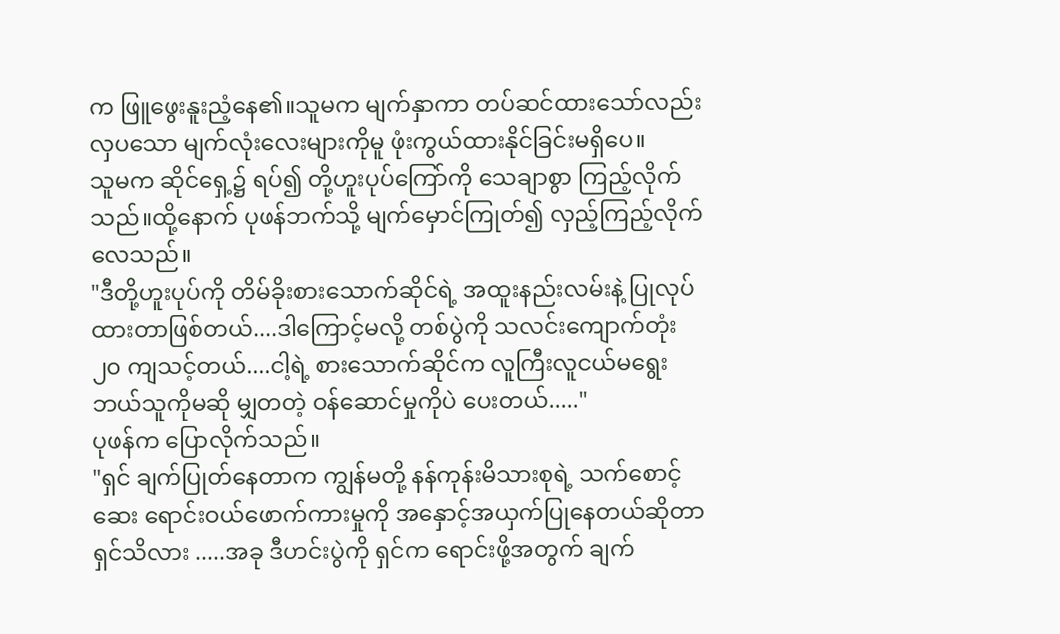က ဖြူဖွေးနူးညံ့နေ၏။သူမက မျက်နှာကာ တပ်ဆင်ထားသော်လည်း လှပသော မျက်လုံးလေးများကိုမူ ဖုံးကွယ်ထားနိုင်ခြင်းမရှိပေ။
သူမက ဆိုင်ရှေ့၌ ရပ်၍ တို့ဟူးပုပ်ကြော်ကို သေချာစွာ ကြည့်လိုက်သည်။ထို့နောက် ပုဖန်ဘက်သို့ မျက်မှောင်ကြုတ်၍ လှည့်ကြည့်လိုက်လေသည်။
"ဒီတို့ဟူးပုပ်ကို တိမ်ခိုးစားသောက်ဆိုင်ရဲ့ အထူးနည်းလမ်းနဲ့ ပြုလုပ်ထားတာဖြစ်တယ်....ဒါကြောင့်မလို့ တစ်ပွဲကို သလင်းကျောက်တုံး ၂၀ ကျသင့်တယ်....ငါ့ရဲ့ စားသောက်ဆိုင်က လူကြီးလူငယ်မရွေး ဘယ်သူကိုမဆို မျှတတဲ့ ဝန်ဆောင်မှုကိုပဲ ပေးတယ်....."
ပုဖန်က ပြောလိုက်သည်။
"ရှင် ချက်ပြုတ်နေတာက ကျွန်မတို့ နန်ကုန်းမိသားစုရဲ့ သက်စောင့်ဆေး ရောင်းဝယ်ဖောက်ကားမှုကို အနှောင့်အယှက်ပြုနေတယ်ဆိုတာ ရှင်သိလား .....အခု ဒီဟင်းပွဲကို ရှင်က ရောင်းဖို့အတွက် ချက်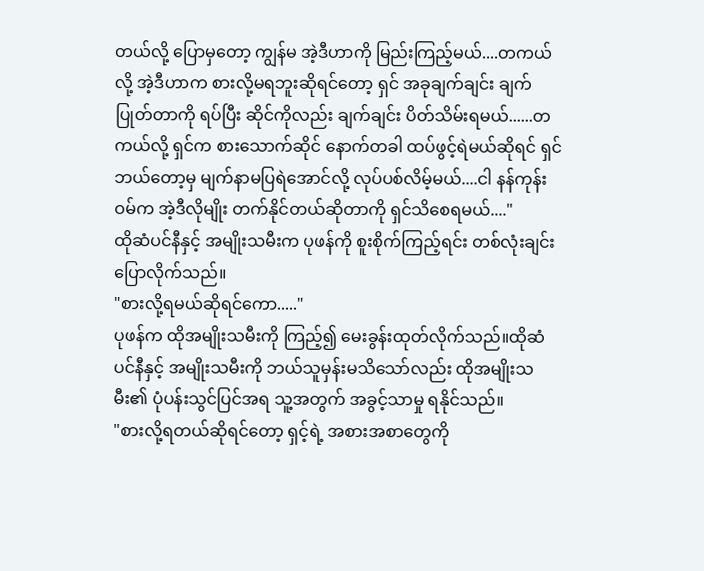တယ်လို့ ပြောမှတော့ ကျွန်မ အဲ့ဒီဟာကို မြည်းကြည့်မယ်....တကယ်လို့ အဲ့ဒီဟာက စားလို့မရဘူးဆိုရင်တော့ ရှင် အခုချက်ချင်း ချက်ပြုတ်တာကို ရပ်ပြီး ဆိုင်ကိုလည်း ချက်ချင်း ပိတ်သိမ်းရမယ်......တကယ်လို့ ရှင်က စားသောက်ဆိုင် နောက်တခါ ထပ်ဖွင့်ရဲမယ်ဆိုရင် ရှင်ဘယ်တော့မှ မျက်နာမပြရဲအောင်လို့ လုပ်ပစ်လိမ့်မယ်....ငါ နန်ကုန်းဝမ်က အဲ့ဒီလိုမျိုး တက်နိုင်တယ်ဆိုတာကို ရှင်သိစေရမယ်...."
ထိုဆံပင်နီနှင့် အမျိုးသမီးက ပုဖန်ကို စူးစိုက်ကြည့်ရင်း တစ်လုံးချင်း ပြောလိုက်သည်။
"စားလို့ရမယ်ဆိုရင်ကော....."
ပုဖန်က ထိုအမျိုးသမီးကို ကြည့်၍ မေးခွန်းထုတ်လိုက်သည်။ထိုဆံပင်နီနှင့် အမျိုးသမီးကို ဘယ်သူမှန်းမသိသော်လည်း ထိုအမျိုးသမီး၏ ပုံပန်းသွင်ပြင်အရ သူ့အတွက် အခွင့်သာမှု ရနိုင်သည်။
"စားလို့ရတယ်ဆိုရင်တော့ ရှင့်ရဲ့ အစားအစာတွေကို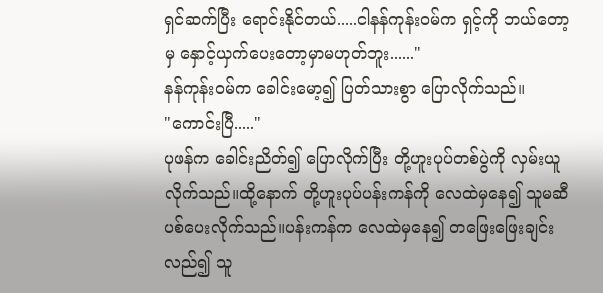ရှင်ဆက်ပြီး ရောင်းနိုင်တယ်.....ငါနန်ကုန်းဝမ်က ရှင့်ကို ဘယ်တော့မှ နှောင့်ယှက်ပေးတော့မှာမဟုတ်ဘူး......"
နန်ကုန်းဝမ်က ခေါင်းမော့၍ ပြတ်သားစွာ ပြောလိုက်သည်။
"ကောင်းပြီ....."
ပုဖန်က ခေါင်းညိတ်၍ ပြောလိုက်ပြီး တို့ဟူးပုပ်တစ်ပွဲကို လှမ်းယူလိုက်သည်။ထို့နောက် တို့ဟူးပုပ်ပန်းကန်ကို လေထဲမှနေ၍ သူမဆီ ပစ်ပေးလိုက်သည်။ပန်းကန်က လေထဲမှနေ၍ တဖြေးဖြေးချင်းလည်၍ သူ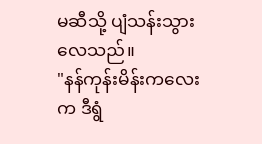မဆီသို့ ပျံသန်းသွားလေသည်။
"နန်ကုန်းမိန်းကလေးက ဒီရွံ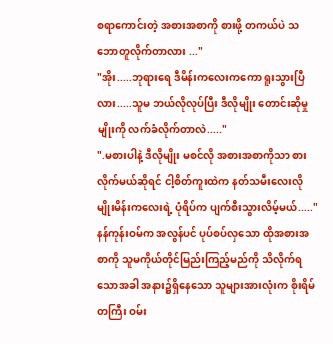စရာကောင်းတဲ့ အစားအစာကို စားဖို့ တကယ်ပဲ သဘောတူလိုက်တာလား ..."
"အိုး.....ဘုရားရေ ဒီမိန်းကလေးကကော ရူးသွားပြီလား.....သူမ ဘယ်လိုလုပ်ပြီး ဒီလိုမျိုး တောင်းဆိုမှုမျိုးကို လက်ခံလိုက်တာလဲ....."
".မစားပါနဲ့ ဒီလိုမျိုး မစင်လို အစားအစာကိုသာ စားလိုက်မယ်ဆိုရင် ငါ့စိတ်ကူးထဲက နတ်သမီးလေးလိုမျိုးမိန်းကလေးရဲ့ ပုံရိပ်က ပျက်စီးသွားလိမ့်မယ်....."
နန်ကုန်းဝမ်က အလွန်ပင် ပုပ်စပ်လှသော ထိုအစားအစာကို သူမကိုယ်တိုင်မြည်းကြည့်မည်ကို သိလိုက်ရသောအခါ အနား၌ရှိနေသော သူများအားလုံးက စိုးရိမ်တကြီး ဝမ်း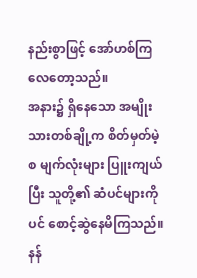နည်းစွာဖြင့် အော်ဟစ်ကြလေတော့သည်။
အနား၌ ရှိနေသော အမျိုးသားတစ်ချို့က စိတ်မှတ်မဲ့ စ မျက်လုံးများ ပြူးကျယ်ပြီး သူတို့၏ ဆံပင်များကိုပင် စောင့်ဆွဲနေမိကြသည်။
နန်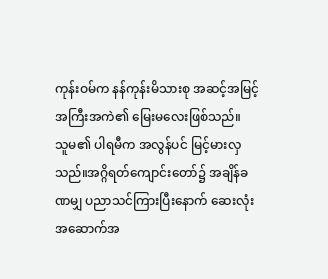ကုန်းဝမ်က နန်ကုန်းမိသားစု အဆင့်အမြင့် အကြီးအကဲ၏ မြေးမလေးဖြစ်သည်။
သူမ၏ ပါရမီက အလွန်ပင် မြင့်မားလှသည်။အဂ္ဂိရတ်ကျောင်းတော်၌ အချိန်ခဏမျှ ပညာသင်ကြားပြီးနောက် ဆေးလုံး အဆောက်အ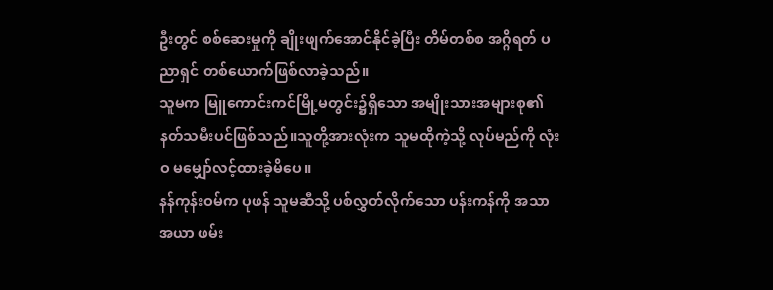ဦးတွင် စစ်ဆေးမှုကို ချိုးဖျက်အောင်နိုင်ခဲ့ပြီး တိမ်တစ်စ အဂ္ဂိရတ် ပညာရှင် တစ်ယောက်ဖြစ်လာခဲ့သည်။
သူမက မြူကောင်းကင်မြို့မတွင်း၌ရှိသော အမျိုးသားအများစု၏ နတ်သမီးပင်ဖြစ်သည်။သူတို့အားလုံးက သူမထိုကဲ့သို့ လုပ်မည်ကို လုံးဝ မမျှော်လင့်ထားခဲ့မိပေ။
နန်ကုန်းဝမ်က ပုဖန် သူမဆီသို့ ပစ်လွှတ်လိုက်သော ပန်းကန်ကို အသာအယာ ဖမ်း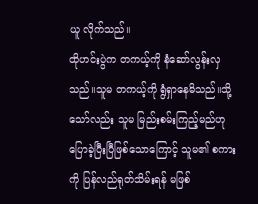ယူ လိုက်သည်။
ထိုဟင်းပွဲက တကယ့်ကို နံဆော်လွန်းလှသည်။သူမ တကယ့်ကို ရွံရှာနေမိသည်။သို့သော်လည်း သူမ မြည်းစမ်းကြည့်မည်ဟု ပြောခဲ့ပြီးပြီဖြစ်သောကြောင့် သူမ၏ စကားကို ပြန်လည်ရုတ်သိမ်းရန် မဖြစ်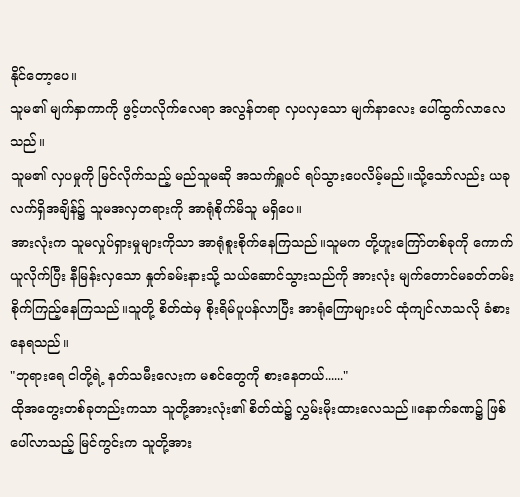နိုင်တော့ပေ။
သူမ၏ မျက်နှာကာကို ဖွင့်ဟလိုက်လေရာ အလွန်တရာ လှပလှသော မျက်နာလေး ပေါ်ထွက်လာလေသည်။
သူမ၏ လှပမှုကို မြင်လိုက်သည့် မည်သူမဆို အသက်ရှူပင် ရပ်သွားပေလိမ့်မည်။သို့သော်လည်း ယခုလက်ရှိအချိန်၌ သူမအလှတရားကို အာရုံစိုက်မိသူ မရှိပေ။
အားလုံးက သူမလှုပ်ရှားမှုများကိုသာ အာရုံစူးစိုက်နေကြသည်။သူမက တို့ဟူးကြော်တစ်ခုကို ကောက်ယူလိုက်ပြီး နီမြန်းလှသော နှုတ်ခမ်းနားသို့ သယ်ဆောင်သွားသည်ကို အားလုံး မျက်တောင်မခတ်တမ်း စိုက်ကြည့်နေကြသည်။သူတို့ စိတ်ထဲမှ စိုးရိမ်ပူပန်လာပြီး အာရုံကြောများပင် ထုံကျင်လာသလို ခံစားနေရသည်။
"ဘုရားရေ ငါတို့ရဲ့ နတ်သမီးလေးက မစင်တွေကို စားနေတယ်......"
ထိုအတွေးတစ်ခုတည်းကသာ သူတို့အားလုံး၏ စိတ်ထဲ၌ လွှမ်းမိုးထားလေသည်။နောက်ခဏ၌ ဖြစ်ပေါ်လာသည့် မြင်ကွင်းက သူတို့အား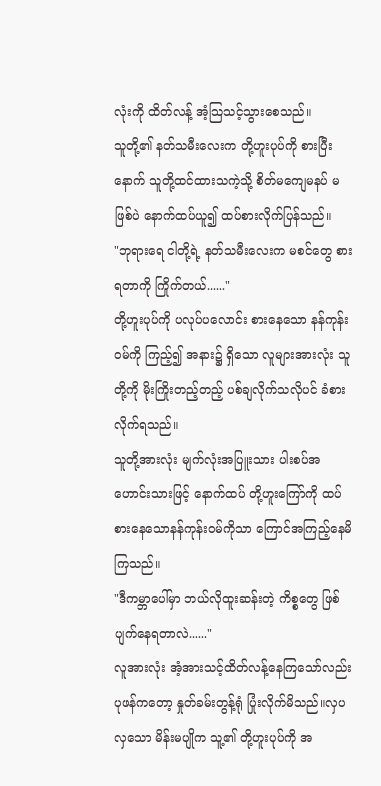လုံးကို ထိတ်လန့် အံ့သြသင့်သွားစေသည်။
သူတို့၏ နတ်သမီးလေးက တို့ဟူးပုပ်ကို စားပြီးနောက် သူတို့ထင်ထားသကဲ့သို့ စိတ်မကျေမနပ် မဖြစ်ပဲ နောက်ထပ်ယူ၍ ထပ်စားလိုက်ပြန်သည်။
"ဘုရားရေ ငါတို့ရဲ့ နတ်သမီးလေးက မစင်တွေ စားရတာကို ကြိုက်တယ်......"
တို့ဟူးပုပ်ကို ပလုပ်ပလောင်း စားနေသော နန်ကုန်းဝမ်ကို ကြည့်၍ အနား၌ ရှိသော လူများအားလုံး သူတို့ကို မိုးကြိုးတည့်တည့် ပစ်ချလိုက်သလိုပင် ခံစားလိုက်ရသည်။
သူတို့အားလုံး မျက်လုံးအပြူးသား ပါးစပ်အဟောင်းသားဖြင့် နောက်ထပ် တို့ဟူးကြော်ကို ထပ်စားနေသောနန်ကုန်းဝမ်ကိုသာ ကြောင်အကြည့်နေမိကြသည်။
"ဒီကမ္ဘာပေါ်မှာ ဘယ်လိုထူးဆန်းတဲ့ ကိစ္စတွေ ဖြစ်ပျက်နေရတာလဲ......"
လူအားလုံး အံ့အားသင့်ထိတ်လန့်နေကြသော်လည်း ပုဖန်ကတော့ နှုတ်ခမ်းတွန့်ရုံ ပြုံးလိုက်မိသည်။လှပလှသော မိန်းမပျိုက သူ့၏ တို့ဟူးပုပ်ကို အ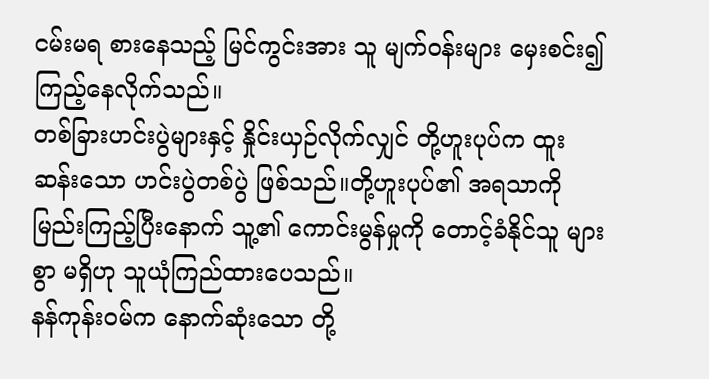ငမ်းမရ စားနေသည့် မြင်ကွင်းအား သူ မျက်ဝန်းများ မှေးစင်း၍ ကြည့်နေလိုက်သည်။
တစ်ခြားဟင်းပွဲများနှင့် နှိုင်းယှဉ်လိုက်လျှင် တို့ဟူးပုပ်က ထူးဆန်းသော ဟင်းပွဲတစ်ပွဲ ဖြစ်သည်။တို့ဟူးပုပ်၏ အရသာကို မြည်းကြည့်ပြီးနောက် သူ့၏ ကောင်းမွန်မှုကို တောင့်ခံနိုင်သူ များစွာ မရှိဟု သူယုံကြည်ထားပေသည်။
နန်ကုန်းဝမ်က နောက်ဆုံးသော တို့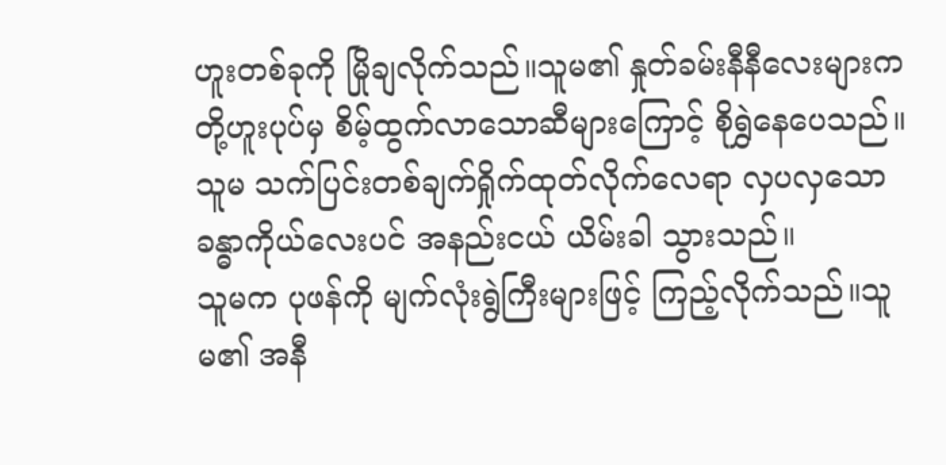ဟူးတစ်ခုကို မြိုချလိုက်သည်။သူမ၏ နှုတ်ခမ်းနီနီလေးများက တို့ဟူးပုပ်မှ စိမ့်ထွက်လာသောဆီများကြောင့် စိုရွှဲနေပေသည်။သူမ သက်ပြင်းတစ်ချက်ရှိုက်ထုတ်လိုက်လေရာ လှပလှသော ခန္ဓာကိုယ်လေးပင် အနည်းငယ် ယိမ်းခါ သွားသည်။
သူမက ပုဖန်ကို မျက်လုံးရွဲကြီးများဖြင့် ကြည့်လိုက်သည်။သူမ၏ အနီ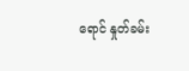ရောင် နှုတ်ခမ်း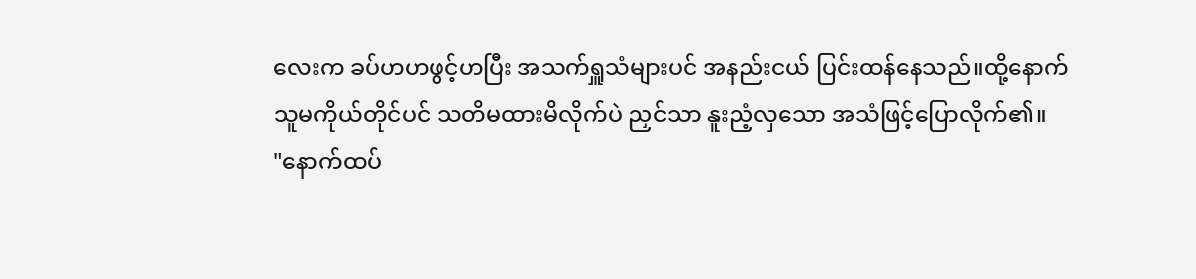လေးက ခပ်ဟဟဖွင့်ဟပြီး အသက်ရှူသံများပင် အနည်းငယ် ပြင်းထန်နေသည်။ထို့နောက် သူမကိုယ်တိုင်ပင် သတိမထားမိလိုက်ပဲ ညှင်သာ နူးညံ့လှသော အသံဖြင့်ပြောလိုက်၏။
"နောက်ထပ်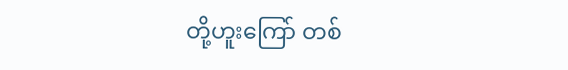တို့ဟူးကြော် တစ်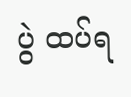ပွဲ ထပ်ရ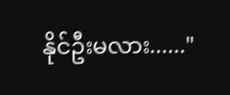နိုင်ဦးမလား......"